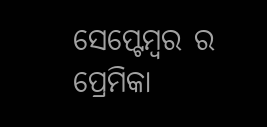ସେପ୍ଟେମ୍ବର ର ପ୍ରେମିକା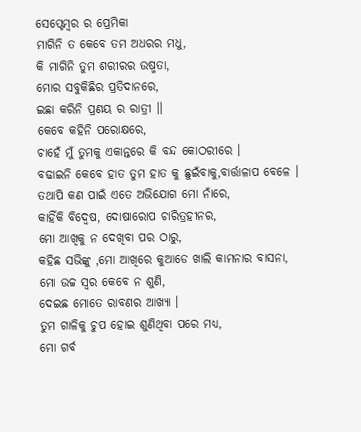ସେପ୍ଟେମ୍ବର ର ପ୍ରେମିକା
ମାଗିନି ତ କେବେ ତମ ଅଧରର ମଧୁ,
କି ମାଗିନି ତୁମ ଶରୀରର ଉଷ୍ମତା,
ମୋର ସବୁକିଛିର ପ୍ରତିଦାନରେ,
ଇଛା କରିନି ପ୍ରଣୟ ର ରାତ୍ରୀ ।।
କେବେ କହିନି ପରୋକ୍ଷରେ,
ଚାହେଁ ମୁଁ ତୁମକୁ ଏକାନ୍ତରେ କି ବନ୍ଦ କୋଠରୀରେ ।
ବଢାଇନି କେବେ ହାତ ତୁମ ହାତ କୁ ଛୁଇଁବାକୁ,ବାର୍ତ୍ତାଳାପ ବେଳେ ।
ତଥାପି କଣ ପାଇଁ ଏତେ ଅଭିଯୋଗ ମୋ ନାଁରେ,
କାହିଁକି ବିଦ୍ୱେଷ, ଦୋଷାରୋପ ଚାରିତ୍ରହୀନର,
ମୋ ଆଖିକୁ ନ ଦେଖିବା ପର ଠାରୁ,
କହିଛ ସଭିଙ୍କୁ ,ମୋ ଆଖିରେ କୁଆଡେ ଖାଲି କାମନାର ବାସନା,
ମୋ ଉଚ୍ଚ ସ୍ୱର କେବେ ନ ଶୁଣି,
ଦେଇଛ ମୋତେ ରାବଣର ଆଖ୍ୟା ।
ତୁମ ଗାଳିକୁ ଚୁପ ହୋଇ ଶୁଣିଥିବା ପରେ ମଧ୍ୟ,
ମୋ ଗର୍ବ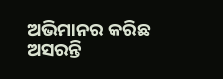ଅଭିମାନର କରିଛ ଅସରନ୍ତି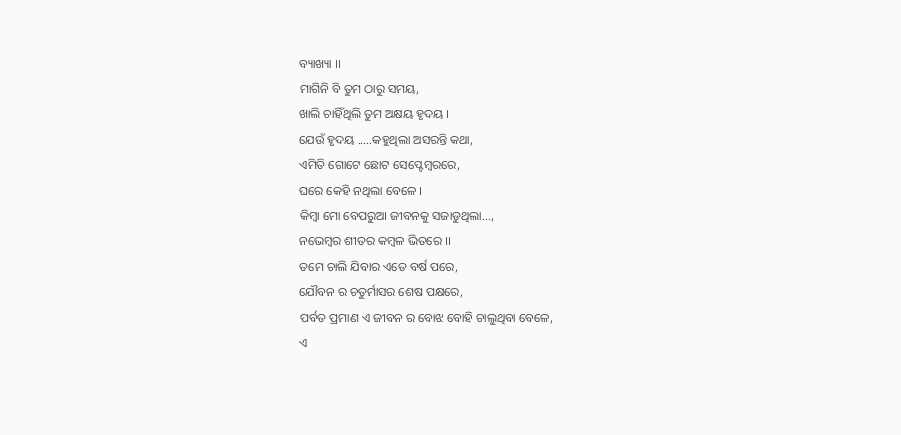ବ୍ୟାଖ୍ୟା ।।
ମାଗିନି ବି ତୁମ ଠାରୁ ସମୟ,
ଖାଲି ଚାହିଁଥିଲି ତୁମ ଅକ୍ଷୟ ହୃଦୟ ।
ଯେଉଁ ହୃଦୟ .....କହୁଥିଲା ଅସରନ୍ତି କଥା,
ଏମିତି ଗୋଟେ ଛୋଟ ସେପ୍ଟେମ୍ବରରେ,
ଘରେ କେହି ନଥିଲା ବେଳେ ।
କିମ୍ବା ମୋ ବେପରୁଆ ଜୀବନକୁ ସଜାଡୁଥିଲା...,
ନଭେମ୍ବର ଶୀତର କମ୍ବଳ ଭିତରେ ।।
ତମେ ଚାଲି ଯିବାର ଏତେ ବର୍ଷ ପରେ,
ଯୌବନ ର ଚତୁର୍ମାସର ଶେଷ ପକ୍ଷରେ,
ପର୍ବତ ପ୍ରମାଣ ଏ ଜୀବନ ର ବୋଝ ବୋହି ଚାଲୁଥିବା ବେଳେ,
ଏ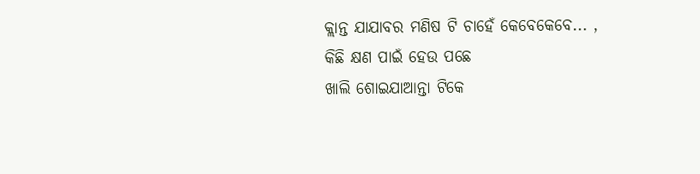କ୍ଲାନ୍ତ ଯାଯାବର ମଣିଷ ଟି ଚାହେଁ କେବେକେବେ... ,
କିଛି କ୍ଷଣ ପାଇଁ ହେଉ ପଛେ
ଖାଲି ଶୋଇଯାଆନ୍ତା ଟିକେ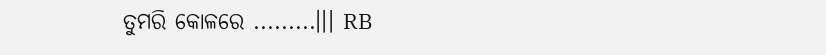ତୁମରି କୋଳରେ .........।।। RB